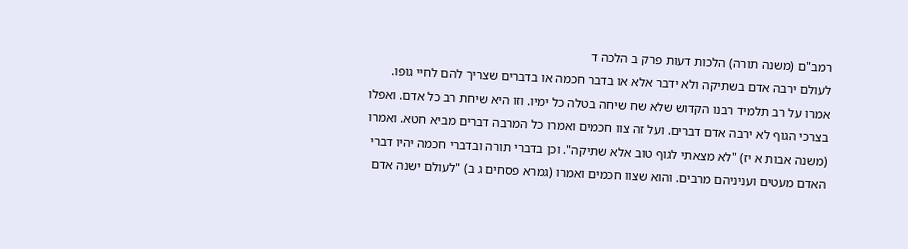רמב"ם (משנה תורה) הלכות דעות פרק ב הלכה ד
לעולם ירבה אדם בשתיקה ולא ידבר אלא או בדבר חכמה או בדברים שצריך להם לחיי גופו. אמרו על רב תלמיד רבנו הקדוש שלא שח שיחה בטלה כל ימיו. וזו היא שיחת רב כל אדם. ואפלו בצרכי הגוף לא ירבה אדם דברים. ועל זה צוו חכמים ואמרו כל המרבה דברים מביא חטא. ואמרו (משנה אבות א יז) "לא מצאתי לגוף טוב אלא שתיקה". וכן בדברי תורה ובדברי חכמה יהיו דברי האדם מעטים ועניניהם מרבים. והוא שצוו חכמים ואמרו (גמרא פסחים ג ב) "לעולם ישנה אדם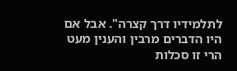לתלמידיו דרך קצרה". אבל אם היו הדברים מרבין והענין מעט הרי זו סכלות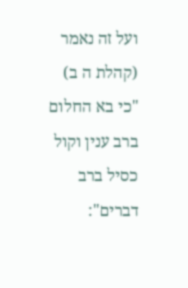ועל זה נאמר (קהלת ה ב) "כי בא החלום ברב ענין וקול כסיל ברב דברים":